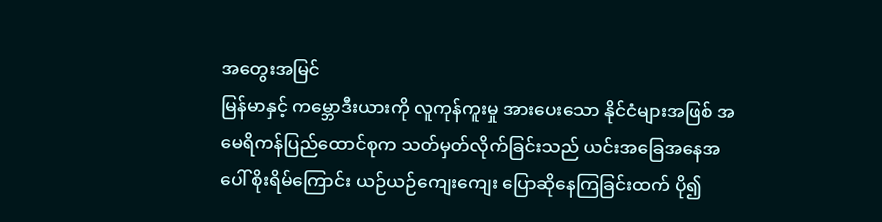အတွေးအမြင်
မြန်မာနှင့် ကမ္ဘောဒီးယားကို လူကုန်ကူးမှု အားပေးသော နိုင်ငံများအဖြစ် အမေရိကန်ပြည်ထောင်စုက သတ်မှတ်လိုက်ခြင်းသည် ယင်းအခြေအနေအပေါ် စိုးရိမ်ကြောင်း ယဉ်ယဉ်ကျေးကျေး ပြောဆိုနေကြခြင်းထက် ပို၍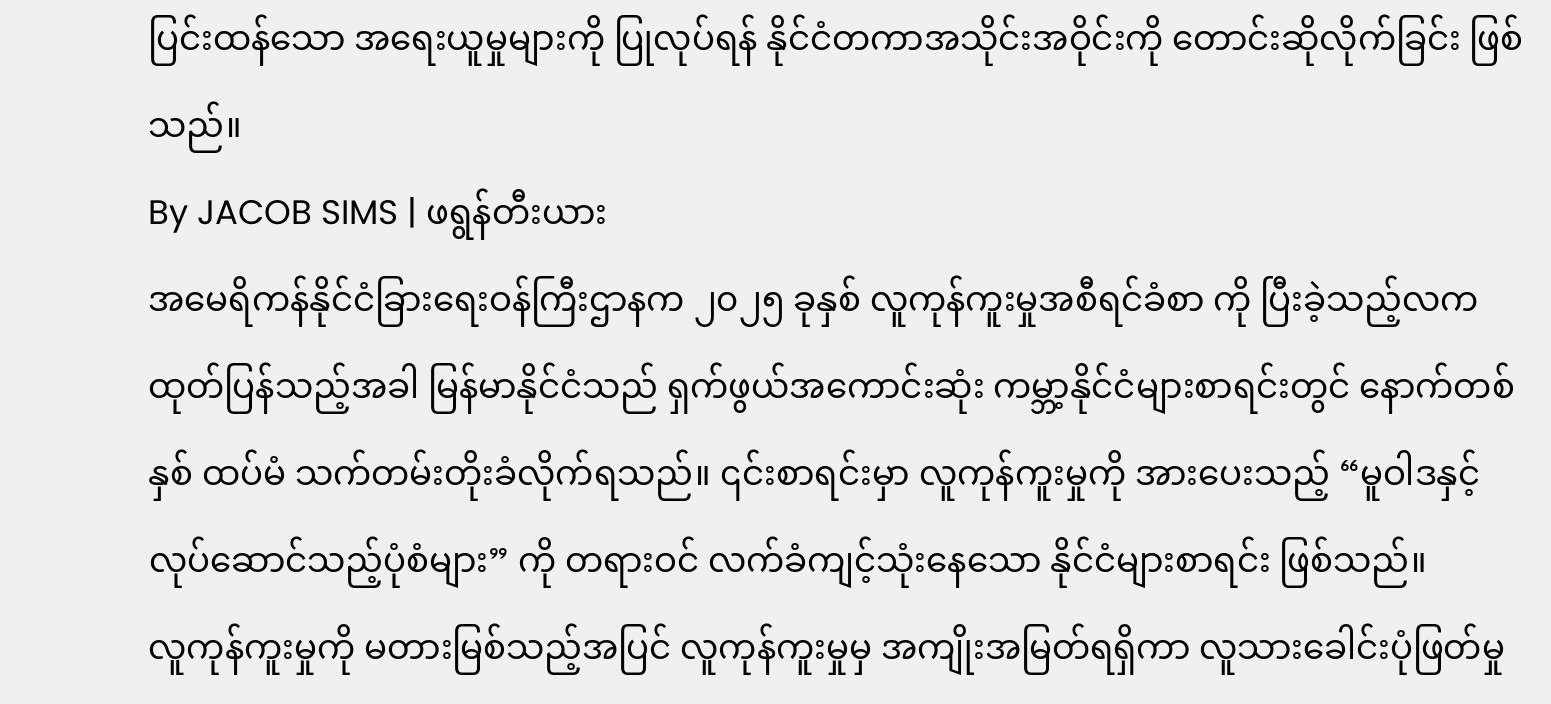ပြင်းထန်သော အရေးယူမှုများကို ပြုလုပ်ရန် နိုင်ငံတကာအသိုင်းအဝိုင်းကို တောင်းဆိုလိုက်ခြင်း ဖြစ်သည်။
By JACOB SIMS | ဖရွန်တီးယား
အမေရိကန်နိုင်ငံခြားရေးဝန်ကြီးဌာနက ၂၀၂၅ ခုနှစ် လူကုန်ကူးမှုအစီရင်ခံစာ ကို ပြီးခဲ့သည့်လက ထုတ်ပြန်သည့်အခါ မြန်မာနိုင်ငံသည် ရှက်ဖွယ်အကောင်းဆုံး ကမ္ဘာ့နိုင်ငံများစာရင်းတွင် နောက်တစ်နှစ် ထပ်မံ သက်တမ်းတိုးခံလိုက်ရသည်။ ၎င်းစာရင်းမှာ လူကုန်ကူးမှုကို အားပေးသည့် “မူဝါဒနှင့် လုပ်ဆောင်သည့်ပုံစံများ” ကို တရားဝင် လက်ခံကျင့်သုံးနေသော နိုင်ငံများစာရင်း ဖြစ်သည်။
လူကုန်ကူးမှုကို မတားမြစ်သည့်အပြင် လူကုန်ကူးမှုမှ အကျိုးအမြတ်ရရှိကာ လူသားခေါင်းပုံဖြတ်မှု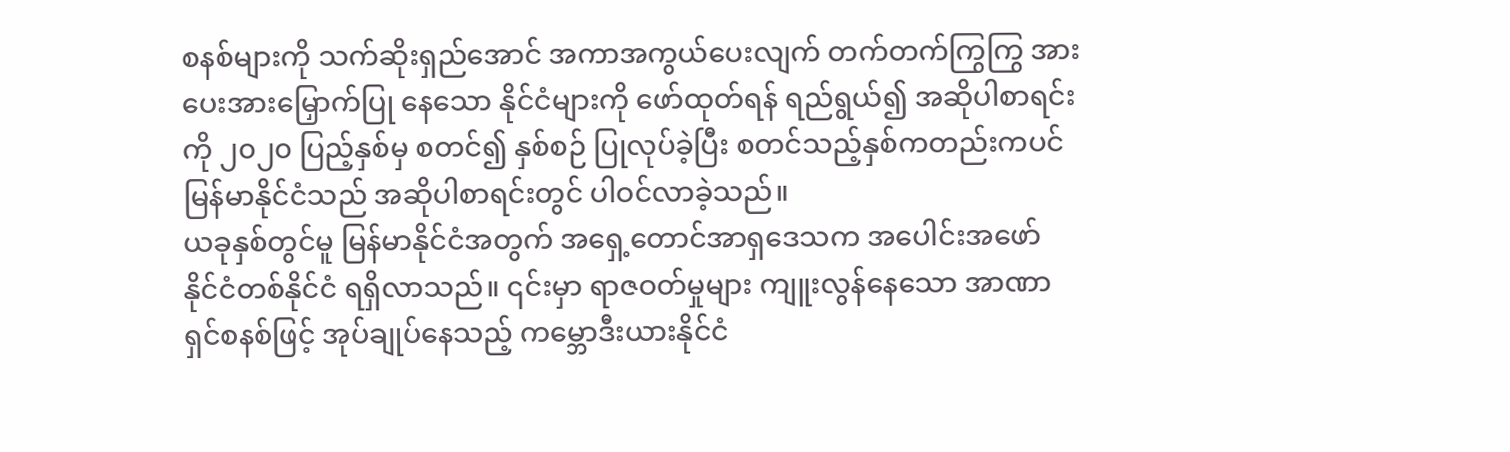စနစ်များကို သက်ဆိုးရှည်အောင် အကာအကွယ်ပေးလျက် တက်တက်ကြွကြွ အားပေးအားမြှောက်ပြု နေသော နိုင်ငံများကို ဖော်ထုတ်ရန် ရည်ရွယ်၍ အဆိုပါစာရင်းကို ၂၀၂၀ ပြည့်နှစ်မှ စတင်၍ နှစ်စဉ် ပြုလုပ်ခဲ့ပြီး စတင်သည့်နှစ်ကတည်းကပင် မြန်မာနိုင်ငံသည် အဆိုပါစာရင်းတွင် ပါဝင်လာခဲ့သည်။
ယခုနှစ်တွင်မူ မြန်မာနိုင်ငံအတွက် အရှေ့တောင်အာရှဒေသက အပေါင်းအဖော် နိုင်ငံတစ်နိုင်ငံ ရရှိလာသည်။ ၎င်းမှာ ရာဇဝတ်မှုများ ကျူးလွန်နေသော အာဏာရှင်စနစ်ဖြင့် အုပ်ချုပ်နေသည့် ကမ္ဘောဒီးယားနိုင်ငံ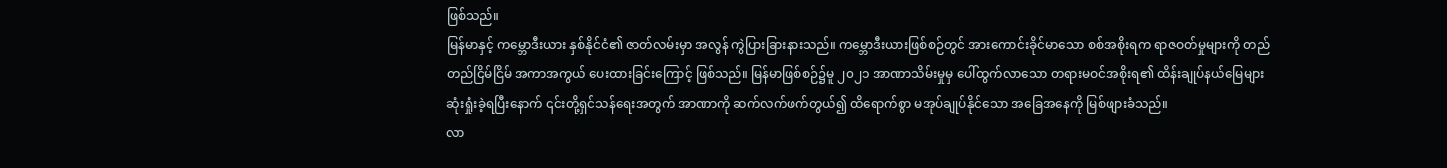ဖြစ်သည်။
မြန်မာနှင့် ကမ္ဘောဒီးယား နှစ်နိုင်ငံ၏ ဇာတ်လမ်းမှာ အလွန် ကွဲပြားခြားနားသည်။ ကမ္ဘောဒီးယားဖြစ်စဉ်တွင် အားကောင်းခိုင်မာသော စစ်အစိုးရက ရာဇဝတ်မှုများကို တည်တည်ငြိမ်ငြိမ် အကာအကွယ် ပေးထားခြင်းကြောင့် ဖြစ်သည်။ မြန်မာဖြစ်စဉ်၌မူ ၂၀၂၁ အာဏာသိမ်းမှုမှ ပေါ်ထွက်လာသော တရားမဝင်အစိုးရ၏ ထိန်းချုပ်နယ်မြေများ ဆုံးရှုံးခဲ့ရပြီးနောက် ၎င်းတို့ရှင်သန်ရေးအတွက် အာဏာကို ဆက်လက်ဖက်တွယ်၍ ထိရောက်စွာ မအုပ်ချုပ်နိုင်သော အခြေအနေကို မြစ်ဖျားခံသည်။
လာ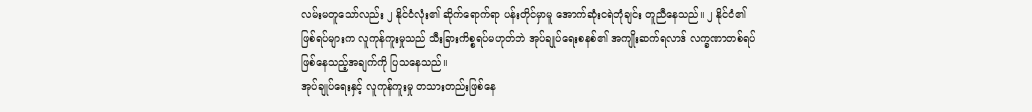လမ်းမတူသော်လည်း ၂ နိုင်ငံလုံး၏ ဆိုက်ရောက်ရာ ပန်းတိုင်မှာမူ အောက်ဆုံးငရဲဘုံချင်း တူညီနေသည်။ ၂ နိုင်ငံ၏ ဖြစ်ရပ်များက လူကုန်ကူးမှုသည် သီးခြားကိစ္စရပ်မဟုတ်ဘဲ အုပ်ချုပ်ရေးစနစ်၏ အကျိုးဆက်ရလာဒ် လက္ခဏာတစ်ရပ် ဖြစ်နေသည့်အချက်ကို ပြသနေသည်။
အုပ်ချုပ်ရေးနှင့် လူကုန်ကူးမှု တသားတည်းဖြစ်နေ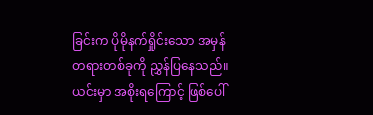ခြင်းက ပိုမိုနက်ရှိုင်းသော အမှန်တရားတစ်ခုကို ညွှန်ပြနေသည်။ ယင်းမှာ အစိုးရကြောင့် ဖြစ်ပေါ်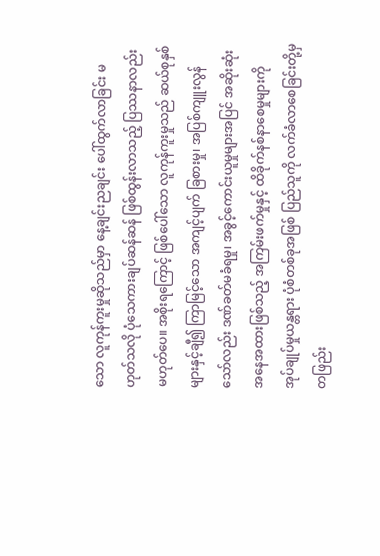သော လူကုန်ကူးမှုဆိုသည်မှာ နေ့ချင်းညချင်း ပေါ်ထွက်လာခြင်း မဟုတ်သလို ပုံသေကားချပ်ဆန်ဆန် ဖြစ်ထွန်းလာသည့် ပြဿနာလည်း မဟုတ်ပေ။ အစိုးရကြောင့် ဖြစ်ပေါ်သော လူကုန်ကူးမှုသည် ဆယ်စုနှစ်များနှင့်ချီ၍ ကြာမြင့်သော အကျင့်ပျက် ခြစားမှု၊ အပြစ်ကျူးလွန်သော်လည်း ဒဏ်ခတ်မခံရမှု၊ အခွင့်ကောင်းယူမှုများအပြင် အဆိုးဆုံး အနေအထားဖြစ်သည့် အကြမ်းဖက်မှုနှင့် ထိခိုက်နစ်နာစေမှုများကို အုပ်ချုပ်မှုယန္တရား ပုံစံတစ်ခုအဖြစ် ပြည်သူကို လက်ခံလာစေခြင်းတို့မှ တဖြည်း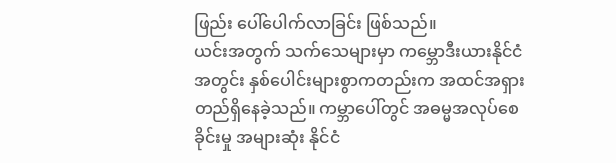ဖြည်း ပေါ်ပေါက်လာခြင်း ဖြစ်သည်။
ယင်းအတွက် သက်သေများမှာ ကမ္ဘောဒီးယားနိုင်ငံအတွင်း နှစ်ပေါင်းများစွာကတည်းက အထင်အရှား တည်ရှိနေခဲ့သည်။ ကမ္ဘာပေါ်တွင် အဓမ္မအလုပ်စေခိုင်းမှု အများဆုံး နိုင်ငံ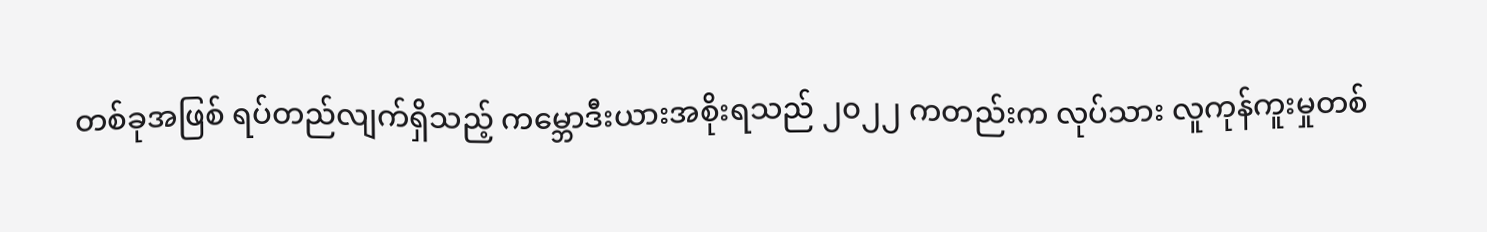တစ်ခုအဖြစ် ရပ်တည်လျက်ရှိသည့် ကမ္ဘောဒီးယားအစိုးရသည် ၂၀၂၂ ကတည်းက လုပ်သား လူကုန်ကူးမှုတစ်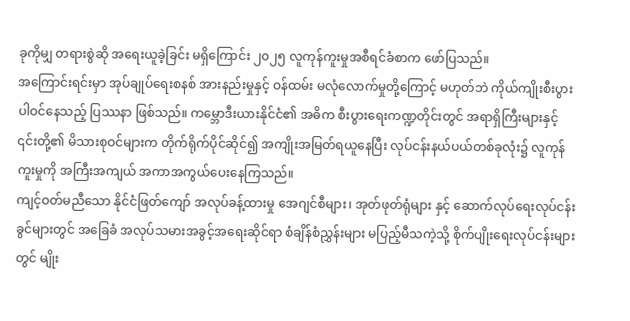ခုကိုမျှ တရားစွဲဆို အရေးယူခဲ့ခြင်း မရှိကြောင်း ၂၀၂၅ လူကုန်ကူးမှုအစီရင်ခံစာက ဖော်ပြသည်။
အကြောင်းရင်းမှာ အုပ်ချုပ်ရေးစနစ် အားနည်းမှုနှင့် ဝန်ထမ်း မလုံလောက်မှုတို့ကြောင့် မဟုတ်ဘဲ ကိုယ်ကျိုးစီးပွား ပါဝင်နေသည့် ပြဿနာ ဖြစ်သည်။ ကမ္ဘောဒီးယားနိုင်ငံ၏ အဓိက စီးပွားရေးကဏ္ဍတိုင်းတွင် အရာရှိကြီးများနှင့် ၎င်းတို့၏ မိသားစုဝင်များက တိုက်ရိုက်ပိုင်ဆိုင်၍ အကျိုးအမြတ်ရယူနေပြီး လုပ်ငန်းနယ်ပယ်တစ်ခုလုံး၌ လူကုန်ကူးမှုကို အကြီးအကျယ် အကာအကွယ်ပေးနေကြသည်။
ကျင့်ဝတ်မညီသော နိုင်ငံဖြတ်ကျော် အလုပ်ခန့်ထားမှု အေဂျင်စီများ၊ အုတ်ဖုတ်ရုံများ နှင့် ဆောက်လုပ်ရေးလုပ်ငန်းခွင်များတွင် အခြေခံ အလုပ်သမားအခွင့်အရေးဆိုင်ရာ စံချိန်စံညွှန်းများ မပြည့်မီသကဲ့သို့ စိုက်ပျိုးရေးလုပ်ငန်းများတွင် မျိုး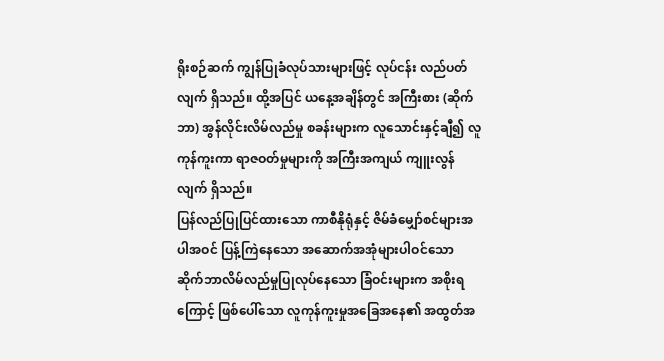ရိုးစဉ်ဆက် ကျွန်ပြုခံလုပ်သားများဖြင့် လုပ်ငန်း လည်ပတ်လျက် ရှိသည်။ ထို့အပြင် ယနေ့အချိန်တွင် အကြီးစား (ဆိုက်ဘာ) အွန်လိုင်းလိမ်လည်မှု စခန်းများက လူသောင်းနှင့်ချီ၍ လူကုန်ကူးကာ ရာဇဝတ်မှုများကို အကြီးအကျယ် ကျူးလွန်လျက် ရှိသည်။
ပြန်လည်ပြုပြင်ထားသော ကာစီနိုရုံနှင့် ဇိမ်ခံမျှော်စင်များအပါအဝင် ပြန့်ကြဲနေသော အဆောက်အအုံများပါဝင်သော ဆိုက်ဘာလိမ်လည်မှုပြုလုပ်နေသော ခြံဝင်းများက အစိုးရကြောင့် ဖြစ်ပေါ်သော လူကုန်ကူးမှုအခြေအနေ၏ အထွတ်အ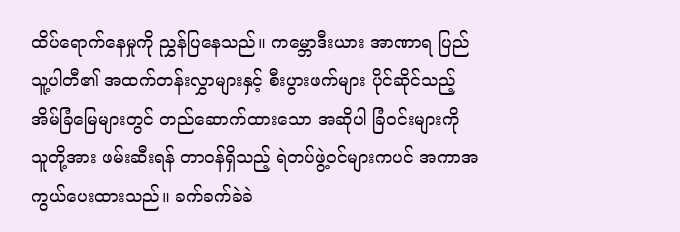ထိပ်ရောက်နေမှုကို ညွှန်ပြနေသည်။ ကမ္ဘောဒီးယား အာဏာရ ပြည်သူ့ပါတီ၏ အထက်တန်းလွှာများနှင့် စီးပွားဖက်များ ပိုင်ဆိုင်သည့် အိမ်ခြံမြေများတွင် တည်ဆောက်ထားသော အဆိုပါ ခြံဝင်းများကို သူတို့အား ဖမ်းဆီးရန် တာဝန်ရှိသည့် ရဲတပ်ဖွဲ့ဝင်များကပင် အကာအကွယ်ပေးထားသည်။ ခက်ခက်ခဲခဲ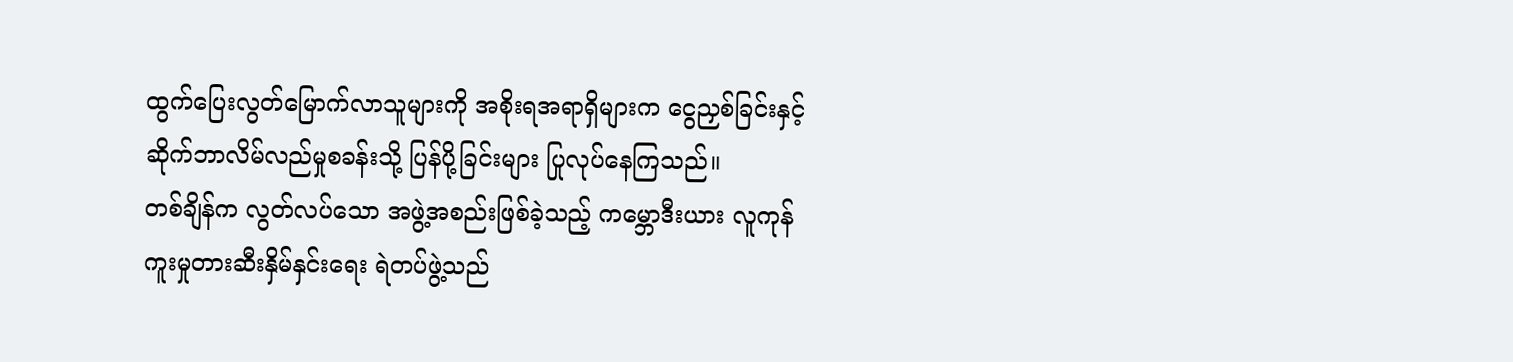ထွက်ပြေးလွတ်မြောက်လာသူများကို အစိုးရအရာရှိများက ငွေညှစ်ခြင်းနှင့် ဆိုက်ဘာလိမ်လည်မှုစခန်းသို့ ပြန်ပို့ခြင်းများ ပြုလုပ်နေကြသည်။
တစ်ချိန်က လွတ်လပ်သော အဖွဲ့အစည်းဖြစ်ခဲ့သည့် ကမ္ဘောဒီးယား လူကုန်ကူးမှုတားဆီးနှိမ်နှင်းရေး ရဲတပ်ဖွဲ့သည်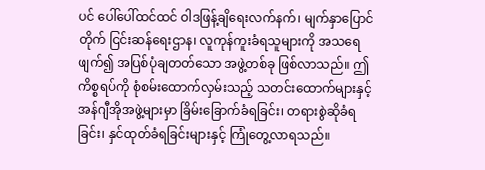ပင် ပေါ်ပေါ်ထင်ထင် ဝါဒဖြန့်ချိရေးလက်နက်၊ မျက်နှာပြောင်တိုက် ငြင်းဆန်ရေးဌာန၊ လူကုန်ကူးခံရသူများကို အသရေဖျက်၍ အပြစ်ပုံချတတ်သော အဖွဲ့တစ်ခု ဖြစ်လာသည်။ ဤကိစ္စရပ်ကို စုံစမ်းထောက်လှမ်းသည့် သတင်းထောက်များနှင့် အန်ဂျီအိုအဖွဲ့များမှာ ခြိမ်းခြောက်ခံရခြင်း၊ တရားစွဲဆိုခံရခြင်း၊ နှင်ထုတ်ခံရခြင်းများနှင့် ကြုံတွေ့လာရသည်။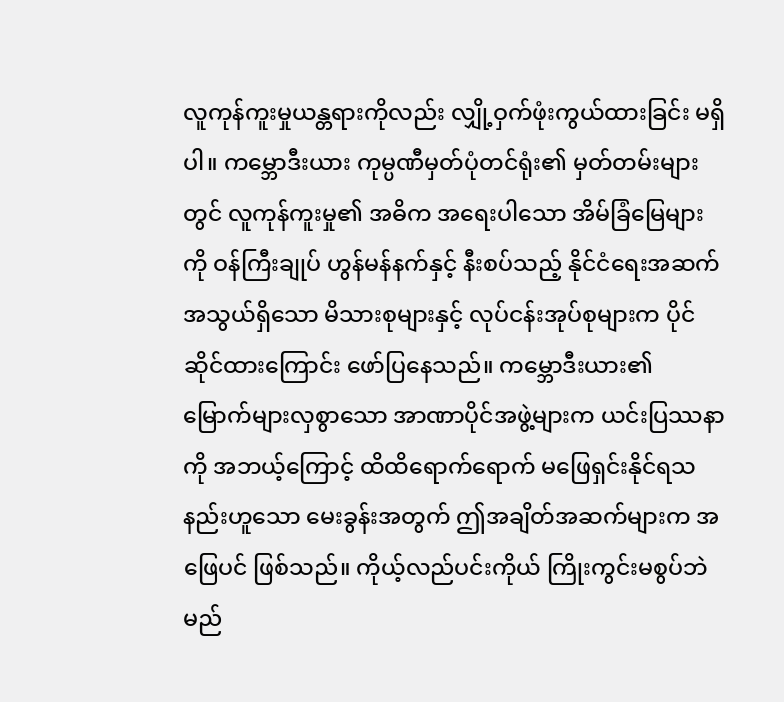လူကုန်ကူးမှုယန္တရားကိုလည်း လျှို့ဝှက်ဖုံးကွယ်ထားခြင်း မရှိပါ။ ကမ္ဘောဒီးယား ကုမ္ပဏီမှတ်ပုံတင်ရုံး၏ မှတ်တမ်းများတွင် လူကုန်ကူးမှု၏ အဓိက အရေးပါသော အိမ်ခြံမြေများကို ဝန်ကြီးချုပ် ဟွန်မန်နက်နှင့် နီးစပ်သည့် နိုင်ငံရေးအဆက်အသွယ်ရှိသော မိသားစုများနှင့် လုပ်ငန်းအုပ်စုများက ပိုင်ဆိုင်ထားကြောင်း ဖော်ပြနေသည်။ ကမ္ဘောဒီးယား၏ မြောက်များလှစွာသော အာဏာပိုင်အဖွဲ့များက ယင်းပြဿနာကို အဘယ့်ကြောင့် ထိထိရောက်ရောက် မဖြေရှင်းနိုင်ရသနည်းဟူသော မေးခွန်းအတွက် ဤအချိတ်အဆက်များက အဖြေပင် ဖြစ်သည်။ ကိုယ့်လည်ပင်းကိုယ် ကြိုးကွင်းမစွပ်ဘဲ မည်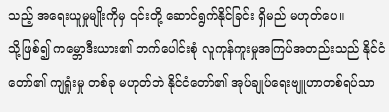သည့် အရေးယူမှုမျိုးကိုမှ ၎င်းတို့ ဆောင်ရွက်နိုင်ခြင်း ရှိမည် မဟုတ်ပေ။
သို့ဖြစ်၍ ကမ္ဘောဒီးယား၏ ဘက်ပေါင်းစုံ လူကုန်ကူးမှုအကြပ်အတည်းသည် နိုင်ငံတော်၏ ကျရှုံးမှု တစ်ခု မဟုတ်ဘဲ နိုင်ငံတော်၏ အုပ်ချုပ်ရေးဗျူဟာတစ်ရပ်သာ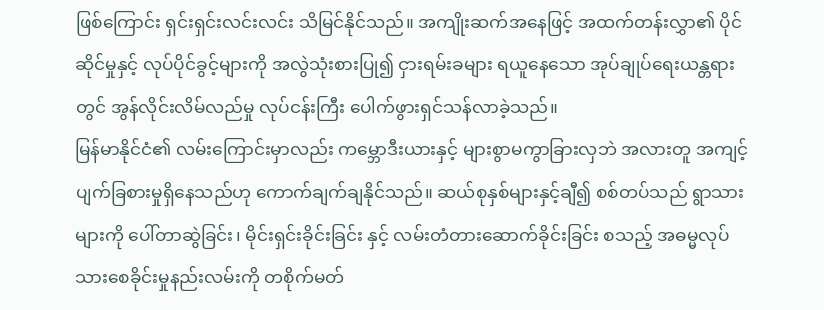ဖြစ်ကြောင်း ရှင်းရှင်းလင်းလင်း သိမြင်နိုင်သည်။ အကျိုးဆက်အနေဖြင့် အထက်တန်းလွှာ၏ ပိုင်ဆိုင်မှုနှင့် လုပ်ပိုင်ခွင့်များကို အလွဲသုံးစားပြု၍ ငှားရမ်းခများ ရယူနေသော အုပ်ချုပ်ရေးယန္တရားတွင် အွန်လိုင်းလိမ်လည်မှု လုပ်ငန်းကြီး ပေါက်ဖွားရှင်သန်လာခဲ့သည်။
မြန်မာနိုင်ငံ၏ လမ်းကြောင်းမှာလည်း ကမ္ဘောဒီးယားနှင့် များစွာမကွာခြားလှဘဲ အလားတူ အကျင့်ပျက်ခြစားမှုရှိနေသည်ဟု ကောက်ချက်ချနိုင်သည်။ ဆယ်စုနှစ်များနှင့်ချီ၍ စစ်တပ်သည် ရွာသားများကို ပေါ်တာဆွဲခြင်း၊ မိုင်းရှင်းခိုင်းခြင်း နှင့် လမ်းတံတားဆောက်ခိုင်းခြင်း စသည့် အဓမ္မလုပ်သားစေခိုင်းမှုနည်းလမ်းကို တစိုက်မတ်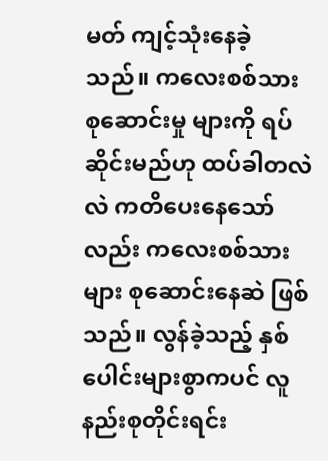မတ် ကျင့်သုံးနေခဲ့သည်။ ကလေးစစ်သား စုဆောင်းမှု များကို ရပ်ဆိုင်းမည်ဟု ထပ်ခါတလဲလဲ ကတိပေးနေသော်လည်း ကလေးစစ်သားများ စုဆောင်းနေဆဲ ဖြစ်သည်။ လွန်ခဲ့သည့် နှစ်ပေါင်းများစွာကပင် လူနည်းစုတိုင်းရင်း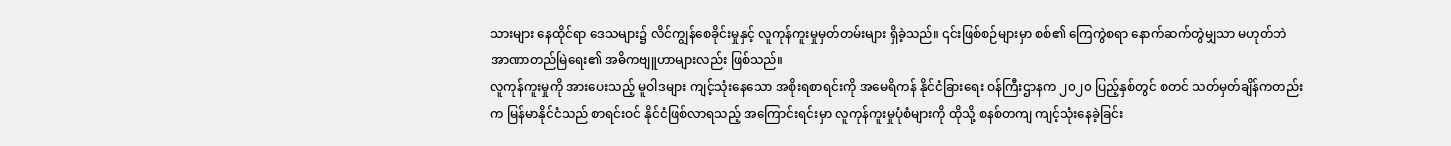သားများ နေထိုင်ရာ ဒေသများ၌ လိင်ကျွန်စေခိုင်းမှုနှင့် လူကုန်ကူးမှုမှတ်တမ်းများ ရှိခဲ့သည်။ ၎င်းဖြစ်စဉ်များမှာ စစ်၏ ကြေကွဲစရာ နောက်ဆက်တွဲမျှသာ မဟုတ်ဘဲ အာဏာတည်မြဲရေး၏ အဓိကဗျူဟာများလည်း ဖြစ်သည်။
လူကုန်ကူးမှုကို အားပေးသည့် မူဝါဒများ ကျင့်သုံးနေသော အစိုးရစာရင်းကို အမေရိကန် နိုင်ငံခြားရေး ဝန်ကြီးဌာနက ၂၀၂၀ ပြည့်နှစ်တွင် စတင် သတ်မှတ်ချိန်ကတည်းက မြန်မာနိုင်ငံသည် စာရင်းဝင် နိုင်ငံဖြစ်လာရသည့် အကြောင်းရင်းမှာ လူကုန်ကူးမှုပုံစံများကို ထိုသို့ စနစ်တကျ ကျင့်သုံးနေခဲ့ခြင်း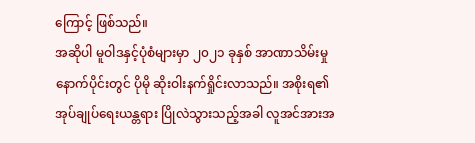ကြောင့် ဖြစ်သည်။
အဆိုပါ မူဝါဒနှင့်ပုံစံများမှာ ၂၀၂၁ ခုနှစ် အာဏာသိမ်းမှုနောက်ပိုင်းတွင် ပိုမို ဆိုးဝါးနက်ရှိုင်းလာသည်။ အစိုးရ၏ အုပ်ချုပ်ရေးယန္တရား ပြိုလဲသွားသည့်အခါ လူအင်အားအ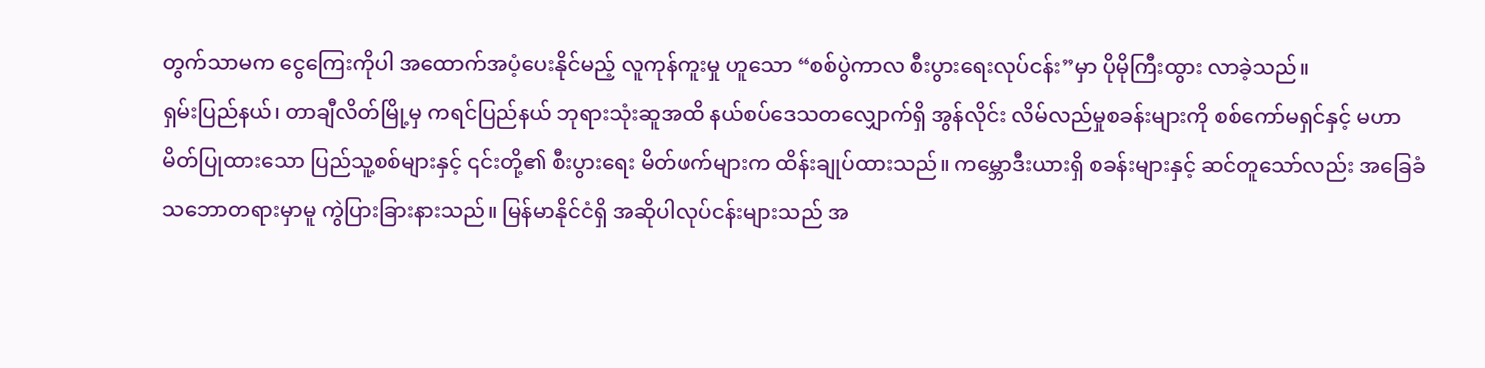တွက်သာမက ငွေကြေးကိုပါ အထောက်အပံ့ပေးနိုင်မည့် လူကုန်ကူးမှု ဟူသော “စစ်ပွဲကာလ စီးပွားရေးလုပ်ငန်း”မှာ ပိုမိုကြီးထွား လာခဲ့သည်။
ရှမ်းပြည်နယ်၊ တာချီလိတ်မြို့မှ ကရင်ပြည်နယ် ဘုရားသုံးဆူအထိ နယ်စပ်ဒေသတလျှောက်ရှိ အွန်လိုင်း လိမ်လည်မှုစခန်းများကို စစ်ကော်မရှင်နှင့် မဟာမိတ်ပြုထားသော ပြည်သူ့စစ်များနှင့် ၎င်းတို့၏ စီးပွားရေး မိတ်ဖက်များက ထိန်းချုပ်ထားသည်။ ကမ္ဘောဒီးယားရှိ စခန်းများနှင့် ဆင်တူသော်လည်း အခြေခံသဘောတရားမှာမူ ကွဲပြားခြားနားသည်။ မြန်မာနိုင်ငံရှိ အဆိုပါလုပ်ငန်းများသည် အ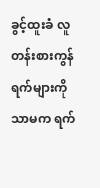ခွင့်ထူးခံ လူတန်းစားကွန်ရက်များကို သာမက ရက်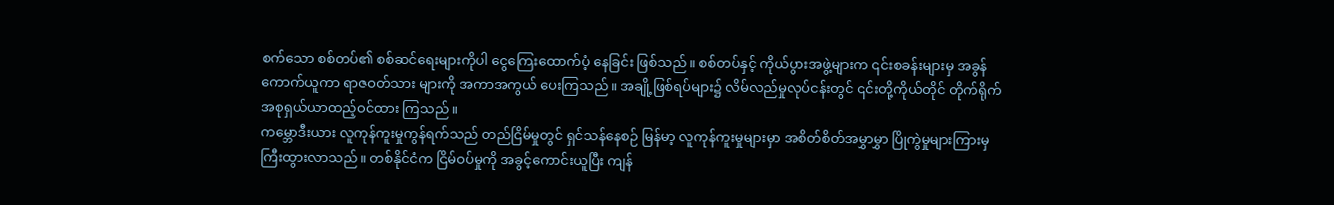စက်သော စစ်တပ်၏ စစ်ဆင်ရေးများကိုပါ ငွေကြေးထောက်ပံ့ နေခြင်း ဖြစ်သည်။ စစ်တပ်နှင့် ကိုယ်ပွားအဖွဲ့များက ၎င်းစခန်းများမှ အခွန်ကောက်ယူကာ ရာဇဝတ်သား များကို အကာအကွယ် ပေးကြသည်။ အချို့ဖြစ်ရပ်များ၌ လိမ်လည်မှုလုပ်ငန်းတွင် ၎င်းတို့ကိုယ်တိုင် တိုက်ရိုက် အစုရှယ်ယာထည့်ဝင်ထား ကြသည်။
ကမ္ဘောဒီးယား လူကုန်ကူးမှုကွန်ရက်သည် တည်ငြိမ်မှုတွင် ရှင်သန်နေစဉ် မြန်မာ့ လူကုန်ကူးမှုများမှာ အစိတ်စိတ်အမွှာမွှာ ပြိုကွဲမှုများကြားမှ ကြီးထွားလာသည်။ တစ်နိုင်ငံက ငြိမ်ဝပ်မှုကို အခွင့်ကောင်းယူပြီး ကျန်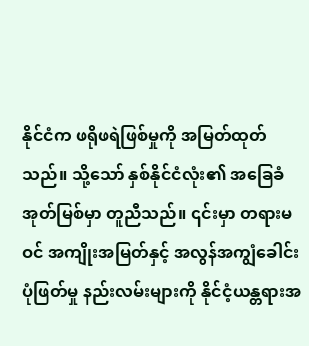နိုင်ငံက ဖရိုဖရဲဖြစ်မှုကို အမြတ်ထုတ်သည်။ သို့သော် နှစ်နိုင်ငံလုံး၏ အခြေခံအုတ်မြစ်မှာ တူညီသည်။ ၎င်းမှာ တရားမဝင် အကျိုးအမြတ်နှင့် အလွန်အကျွံခေါင်းပုံဖြတ်မှု နည်းလမ်းများကို နိုင်ငံ့ယန္တရားအ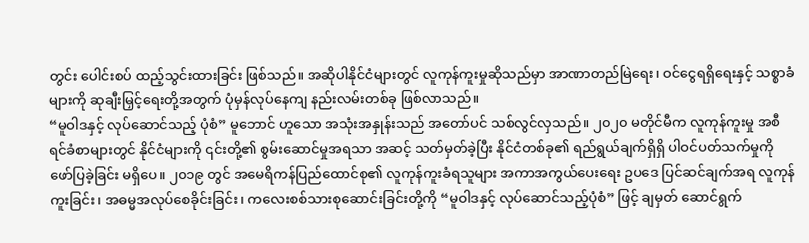တွင်း ပေါင်းစပ် ထည့်သွင်းထားခြင်း ဖြစ်သည်။ အဆိုပါနိုင်ငံများတွင် လူကုန်ကူးမှုဆိုသည်မှာ အာဏာတည်မြဲရေး၊ ဝင်ငွေရရှိရေးနှင့် သစ္စာခံများကို ဆုချီးမြှင့်ရေးတို့အတွက် ပုံမှန်လုပ်နေကျ နည်းလမ်းတစ်ခု ဖြစ်လာသည်။
“မူဝါဒနှင့် လုပ်ဆောင်သည့် ပုံစံ” မူဘောင် ဟူသော အသုံးအနှုန်းသည် အတော်ပင် သစ်လွင်လှသည်။ ၂၀၂၀ မတိုင်မီက လူကုန်ကူးမှု အစီရင်ခံစာများတွင် နိုင်ငံများကို ၎င်းတို့၏ စွမ်းဆောင်မှုအရသာ အဆင့် သတ်မှတ်ခဲ့ပြီး နိုင်ငံတစ်ခု၏ ရည်ရွယ်ချက်ရှိရှိ ပါဝင်ပတ်သက်မှုကို ဖော်ပြခဲ့ခြင်း မရှိပေ။ ၂၀၁၉ တွင် အမေရိကန်ပြည်ထောင်စု၏ လူကုန်ကူးခံရသူများ အကာအကွယ်ပေးရေး ဥပဒေ ပြင်ဆင်ချက်အရ လူကုန်ကူးခြင်း၊ အဓမ္မအလုပ်စေခိုင်းခြင်း၊ ကလေးစစ်သားစုဆောင်းခြင်းတို့ကို “မူဝါဒနှင့် လုပ်ဆောင်သည့်ပုံစံ” ဖြင့် ချမှတ် ဆောင်ရွက်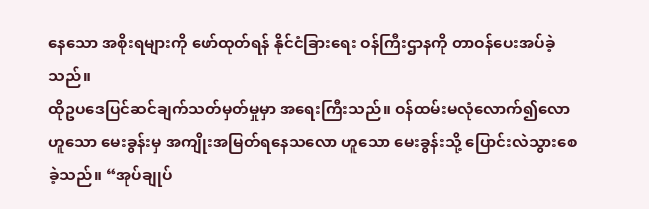နေသော အစိုးရများကို ဖော်ထုတ်ရန် နိုင်ငံခြားရေး ဝန်ကြီးဌာနကို တာဝန်ပေးအပ်ခဲ့သည်။
ထိုဥပဒေပြင်ဆင်ချက်သတ်မှတ်မှုမှာ အရေးကြီးသည်။ ဝန်ထမ်းမလုံလောက်၍လော ဟူသော မေးခွန်းမှ အကျိုးအမြတ်ရနေသလော ဟူသော မေးခွန်းသို့ ပြောင်းလဲသွားစေခဲ့သည်။ “အုပ်ချုပ်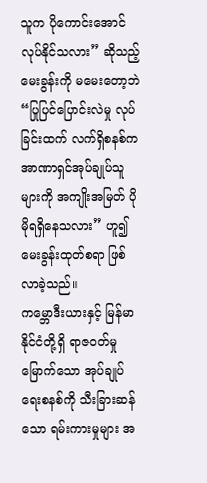သူက ပိုကောင်းအောင် လုပ်နိုင်သလား” ဆိုသည့် မေးခွန်းကို မမေးတော့ဘဲ “ပြုပြင်ပြောင်းလဲမှု လုပ်ခြင်းထက် လက်ရှိစနစ်က အာဏာရှင်အုပ်ချုပ်သူများကို အကျိုးအမြတ် ပိုမိုရရှိနေသလား” ဟူ၍ မေးခွန်းထုတ်စရာ ဖြစ်လာခဲ့သည်။
ကမ္ဘောဒီးယားနှင့် မြန်မာနိုင်ငံတို့ရှိ ရာဇဝတ်မှုမြောက်သော အုပ်ချုပ်ရေးစနစ်ကို သီးခြားဆန်သော ရမ်းကားမှုများ အ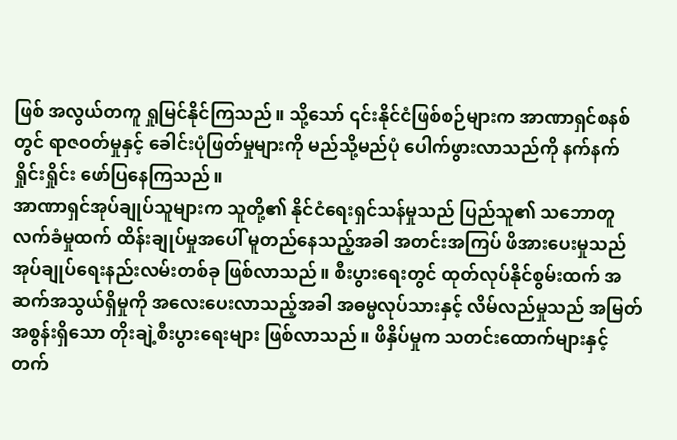ဖြစ် အလွယ်တကူ ရှုမြင်နိုင်ကြသည်။ သို့သော် ၎င်းနိုင်ငံဖြစ်စဉ်များက အာဏာရှင်စနစ်တွင် ရာဇဝတ်မှုနှင့် ခေါင်းပုံဖြတ်မှုများကို မည်သို့မည်ပုံ ပေါက်ဖွားလာသည်ကို နက်နက်ရှိုင်းရှိုင်း ဖော်ပြနေကြသည်။
အာဏာရှင်အုပ်ချုပ်သူများက သူတို့၏ နိုင်ငံရေးရှင်သန်မှုသည် ပြည်သူ၏ သဘောတူလက်ခံမှုထက် ထိန်းချုပ်မှုအပေါ် မူတည်နေသည့်အခါ အတင်းအကြပ် ဖိအားပေးမှုသည် အုပ်ချုပ်ရေးနည်းလမ်းတစ်ခု ဖြစ်လာသည်။ စီးပွားရေးတွင် ထုတ်လုပ်နိုင်စွမ်းထက် အဆက်အသွယ်ရှိမှုကို အလေးပေးလာသည့်အခါ အဓမ္မလုပ်သားနှင့် လိမ်လည်မှုသည် အမြတ်အစွန်းရှိသော တိုးချဲ့စီးပွားရေးများ ဖြစ်လာသည်။ ဖိနှိပ်မှုက သတင်းထောက်များနှင့် တက်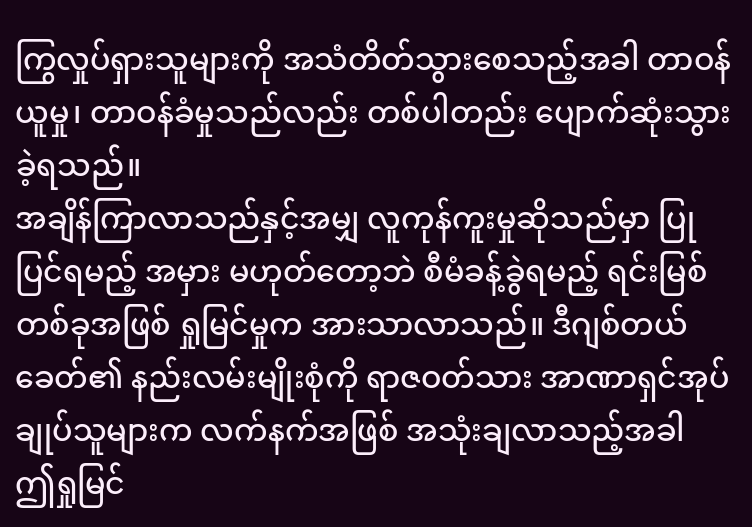ကြွလှုပ်ရှားသူများကို အသံတိတ်သွားစေသည့်အခါ တာဝန်ယူမှု၊ တာဝန်ခံမှုသည်လည်း တစ်ပါတည်း ပျောက်ဆုံးသွားခဲ့ရသည်။
အချိန်ကြာလာသည်နှင့်အမျှ လူကုန်ကူးမှုဆိုသည်မှာ ပြုပြင်ရမည့် အမှား မဟုတ်တော့ဘဲ စီမံခန့်ခွဲရမည့် ရင်းမြစ်တစ်ခုအဖြစ် ရှုမြင်မှုက အားသာလာသည်။ ဒီဂျစ်တယ်ခေတ်၏ နည်းလမ်းမျိုးစုံကို ရာဇဝတ်သား အာဏာရှင်အုပ်ချုပ်သူများက လက်နက်အဖြစ် အသုံးချလာသည့်အခါ ဤရှုမြင်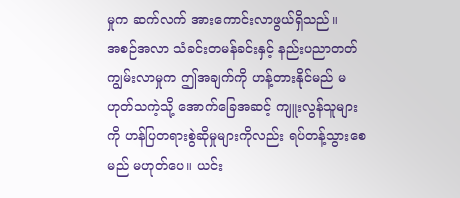မှုက ဆက်လက် အားကောင်းလာဖွယ်ရှိသည်။
အစဉ်အလာ သံခင်းတမန်ခင်းနှင့် နည်းပညာတတ်ကျွမ်းလာမှုက ဤအချက်ကို ဟန့်တားနိုင်မည် မဟုတ်သကဲ့သို့ အောက်ခြေအဆင့် ကျူးလွန်သူများကို ဟန်ပြတရားစွဲဆိုမှုများကိုလည်း ရပ်တန့်သွားစေမည် မဟုတ်ပေ။ ယင်း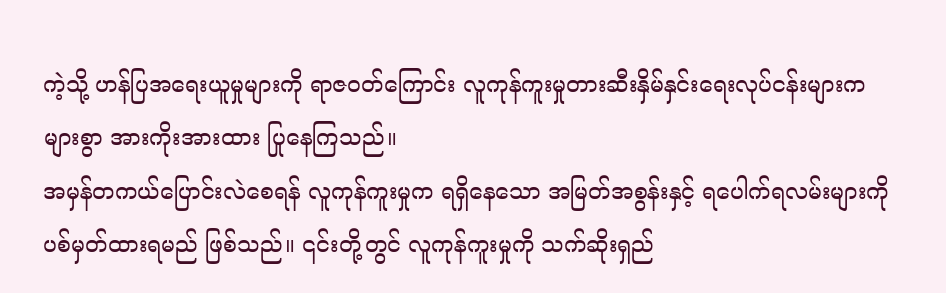ကဲ့သို့ ဟန်ပြအရေးယူမှုများကို ရာဇဝတ်ကြောင်း လူကုန်ကူးမှုတားဆီးနှိမ်နှင်းရေးလုပ်ငန်းများက များစွာ အားကိုးအားထား ပြုနေကြသည်။
အမှန်တကယ်ပြောင်းလဲစေရန် လူကုန်ကူးမှုက ရရှိနေသော အမြတ်အစွန်းနှင့် ရပေါက်ရလမ်းများကို ပစ်မှတ်ထားရမည် ဖြစ်သည်။ ၎င်းတို့တွင် လူကုန်ကူးမှုကို သက်ဆိုးရှည်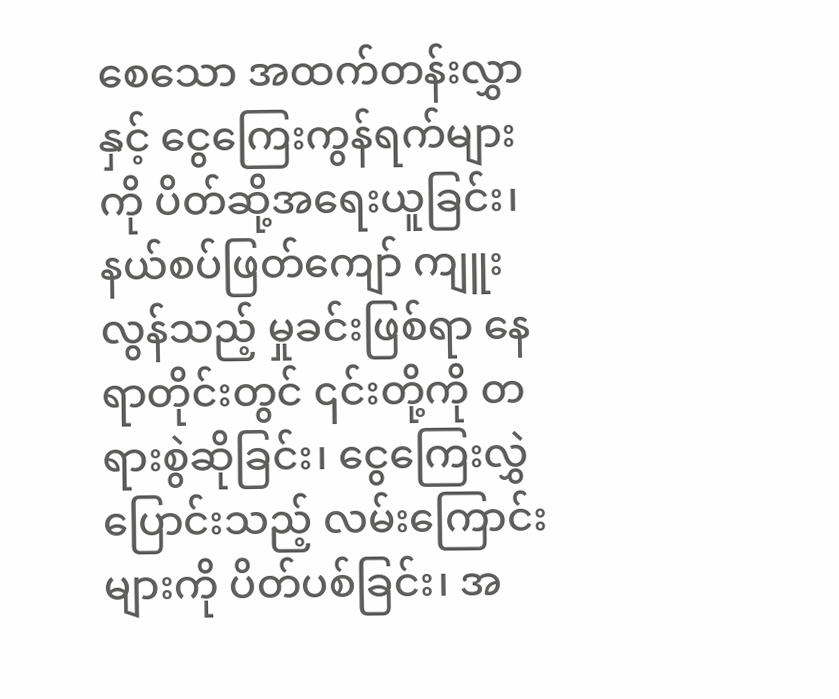စေသော အထက်တန်းလွှာနှင့် ငွေကြေးကွန်ရက်များကို ပိတ်ဆို့အရေးယူခြင်း၊ နယ်စပ်ဖြတ်ကျော် ကျူးလွန်သည့် မှုခင်းဖြစ်ရာ နေရာတိုင်းတွင် ၎င်းတို့ကို တရားစွဲဆိုခြင်း၊ ငွေကြေးလွှဲပြောင်းသည့် လမ်းကြောင်းများကို ပိတ်ပစ်ခြင်း၊ အ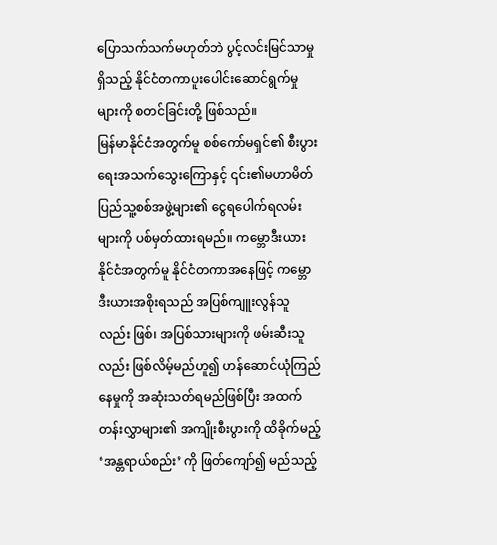ပြောသက်သက်မဟုတ်ဘဲ ပွင့်လင်းမြင်သာမှုရှိသည့် နိုင်ငံတကာပူးပေါင်းဆောင်ရွက်မှုများကို စတင်ခြင်းတို့ ဖြစ်သည်။
မြန်မာနိုင်ငံအတွက်မူ စစ်ကော်မရှင်၏ စီးပွားရေးအသက်သွေးကြောနှင့် ၎င်း၏မဟာမိတ် ပြည်သူ့စစ်အဖွဲ့များ၏ ငွေရပေါက်ရလမ်းများကို ပစ်မှတ်ထားရမည်။ ကမ္ဘောဒီးယားနိုင်ငံအတွက်မူ နိုင်ငံတကာအနေဖြင့် ကမ္ဘောဒီးယားအစိုးရသည် အပြစ်ကျူးလွန်သူလည်း ဖြစ်၊ အပြစ်သားများကို ဖမ်းဆီးသူလည်း ဖြစ်လိမ့်မည်ဟူ၍ ဟန်ဆောင်ယုံကြည်နေမှုကို အဆုံးသတ်ရမည်ဖြစ်ပြီး အထက်တန်းလွှာများ၏ အကျိုးစီးပွားကို ထိခိုက်မည့် ‘အန္တရာယ်စည်း’ ကို ဖြတ်ကျော်၍ မည်သည့်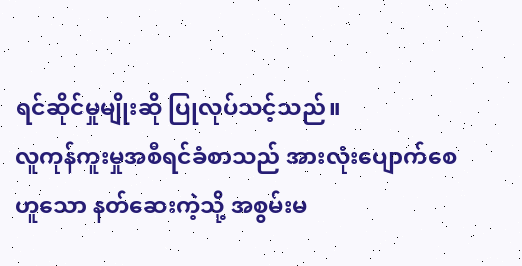ရင်ဆိုင်မှုမျိုးဆို ပြုလုပ်သင့်သည်။
လူကုန်ကူးမှုအစီရင်ခံစာသည် အားလုံးပျောက်စေ ဟူသော နတ်ဆေးကဲ့သို့ အစွမ်းမ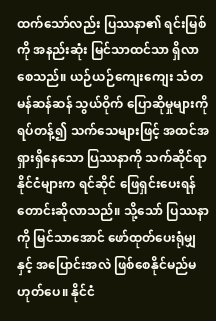ထက်သော်လည်း ပြဿနာ၏ ရင်းမြစ်ကို အနည်းဆုံး မြင်သာထင်သာ ရှိလာစေသည်။ ယဉ်ယဉ်ကျေးကျေး သံတမန်ဆန်ဆန် သွယ်ဝိုက် ပြောဆိုမှုများကို ရပ်တန့်၍ သက်သေများဖြင့် အထင်အရှားရှိနေသော ပြဿနာကို သက်ဆိုင်ရာနိုင်ငံများက ရင်ဆိုင် ဖြေရှင်းပေးရန် တောင်းဆိုလာသည်။ သို့သော် ပြဿနာကို မြင်သာအောင် ဖော်ထုတ်ပေးရုံမျှနှင့် အပြောင်းအလဲ ဖြစ်စေနိုင်မည်မဟုတ်ပေ။ နိုင်ငံ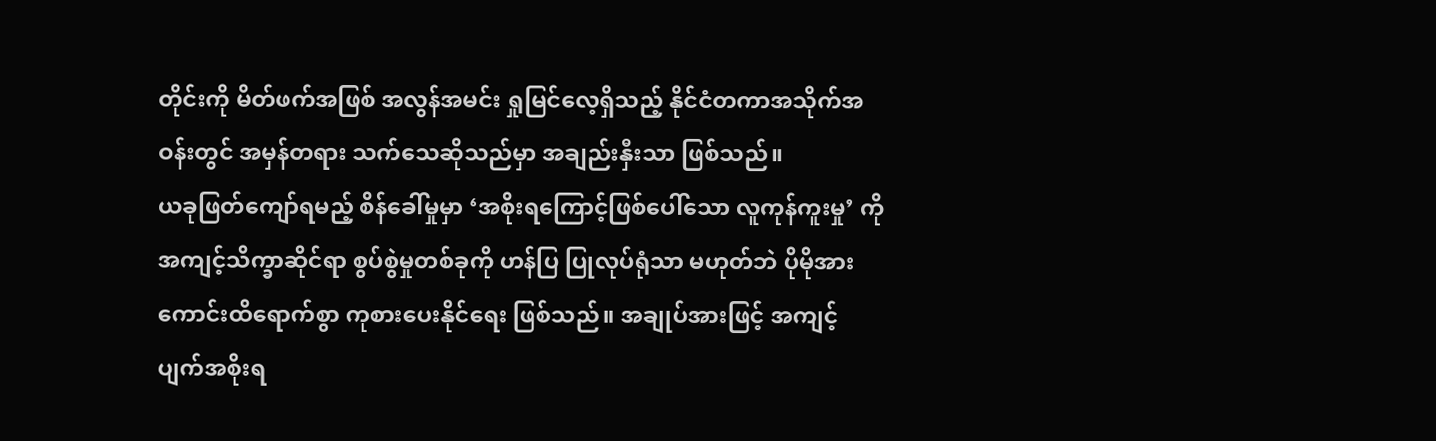တိုင်းကို မိတ်ဖက်အဖြစ် အလွန်အမင်း ရှုမြင်လေ့ရှိသည့် နိုင်ငံတကာအသိုက်အဝန်းတွင် အမှန်တရား သက်သေဆိုသည်မှာ အချည်းနှီးသာ ဖြစ်သည်။
ယခုဖြတ်ကျော်ရမည့် စိန်ခေါ်မှုမှာ ‘အစိုးရကြောင့်ဖြစ်ပေါ်သော လူကုန်ကူးမှု’ ကို အကျင့်သိက္ခာဆိုင်ရာ စွပ်စွဲမှုတစ်ခုကို ဟန်ပြ ပြုလုပ်ရုံသာ မဟုတ်ဘဲ ပိုမိုအားကောင်းထိရောက်စွာ ကုစားပေးနိုင်ရေး ဖြစ်သည်။ အချုပ်အားဖြင့် အကျင့်ပျက်အစိုးရ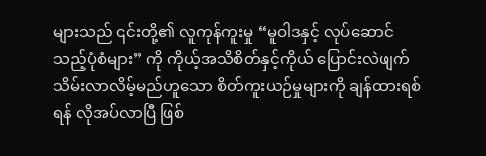များသည် ၎င်းတို့၏ လူကုန်ကူးမှု “မူဝါဒနှင့် လုပ်ဆောင်သည့်ပုံစံများ” ကို ကိုယ့်အသိစိတ်နှင့်ကိုယ် ပြောင်းလဲဖျက်သိမ်းလာလိမ့်မည်ဟူသော စိတ်ကူးယဉ်မှုများကို ချန်ထားရစ်ရန် လိုအပ်လာပြီ ဖြစ်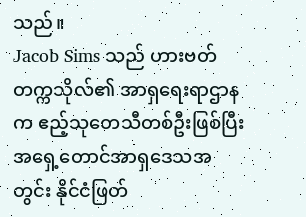သည်။
Jacob Sims သည် ဟားဗတ်တက္ကသိုလ်၏ အာရှရေးရာဌာနက ဧည့်သုတေသီတစ်ဦးဖြစ်ပြီး အရှေ့တောင်အာရှဒေသအတွင်း နိုင်ငံဖြတ်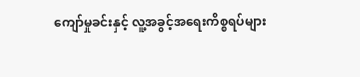ကျော်မှုခင်းနှင့် လူ့အခွင့်အရေးကိစ္စရပ်များ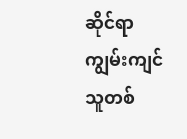ဆိုင်ရာ ကျွမ်းကျင်သူတစ်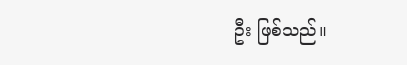ဦး ဖြစ်သည်။